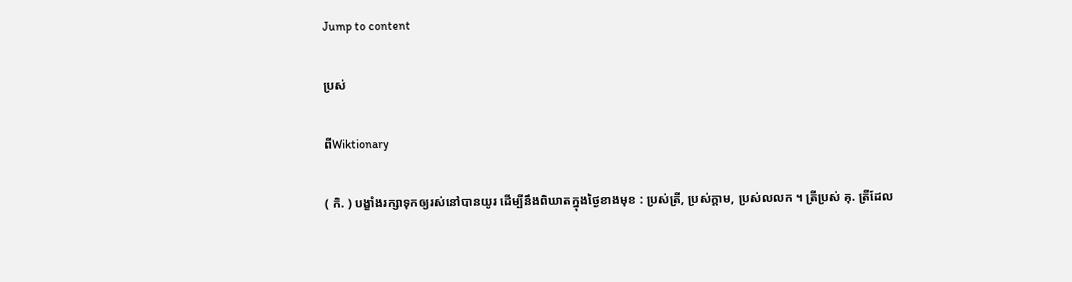Jump to content

ប្រស់

ពីWiktionary

( កិ. ) បង្ខាំងរក្សាទុកឲ្យរស់នៅបានយូរ ដើម្បីនឹងពិឃាតក្នុងថ្ងៃខាងមុខ : ប្រស់ត្រី, ប្រស់ក្ដាម, ប្រស់លលក ។ ត្រីប្រស់ គុ. ត្រីដែល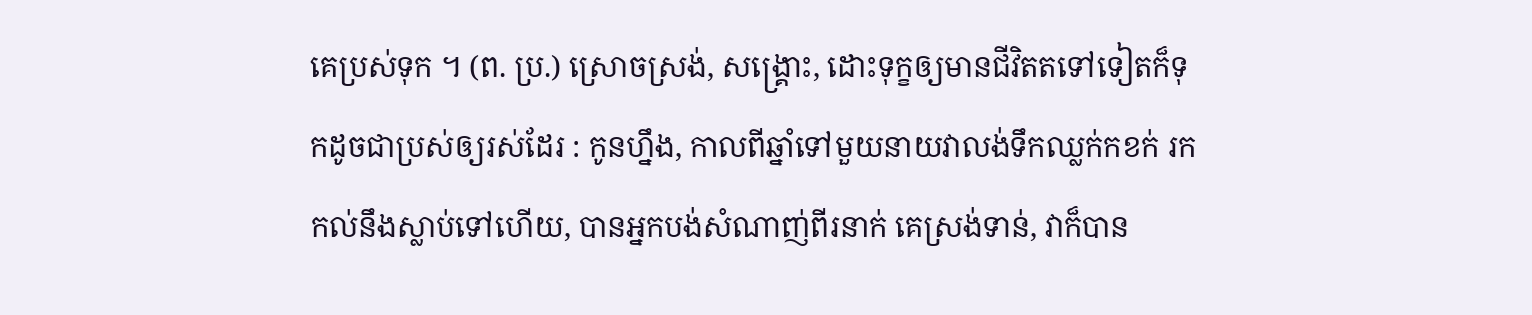គេប្រស់ទុក ។ (ព. ប្រ.) ស្រោចស្រង់, សង្គ្រោះ, ដោះទុក្ខឲ្យមានជីវិតតទៅទៀតក៏ទុកដូចជាប្រស់ឲ្យរស់ដែរ : កូនហ្នឹង, កាលពីឆ្នាំទៅមួយនាយវាលង់ទឹកឈ្លក់កខក់ រកកល់នឹងស្លាប់ទៅហើយ, បានអ្នកបង់សំណាញ់ពីរនាក់ គេស្រង់ទាន់, វាក៏បាន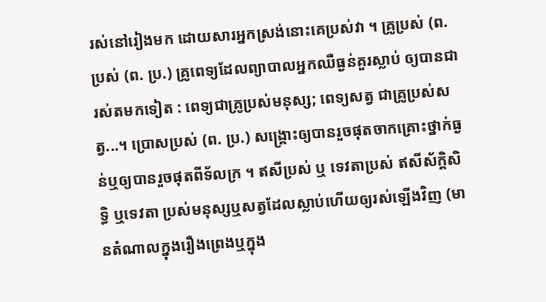រស់នៅរៀងមក ដោយសារអ្នកស្រង់នោះគេប្រស់វា ។ គ្រូប្រស់ (ព. ប្រស់ (ព. ប្រ.) គ្រូពេទ្យដែលព្យាបាលអ្នកឈឺធ្ងន់គួរស្លាប់ ឲ្យបានជារស់តមកទៀត : ពេទ្យជាគ្រូប្រស់មនុស្ស; ពេទ្យសត្វ ជាគ្រូប្រស់សត្វ...។ ប្រោសប្រស់ (ព. ប្រ.) សង្គ្រោះឲ្យបានរួចផុតចាកគ្រោះថ្នាក់ធ្ងន់ឬឲ្យបានរួចផុតពីទ័លក្រ ។ ឥសីប្រស់ ឬ ទេវតាប្រស់ ឥសីស័ក្តិសិទ្ធិ ឬទេវតា ប្រស់មនុស្សឬសត្វដែលស្លាប់ហើយឲ្យរស់ឡើងវិញ (មានតំណាលក្នុងរឿងព្រេងឬក្នុង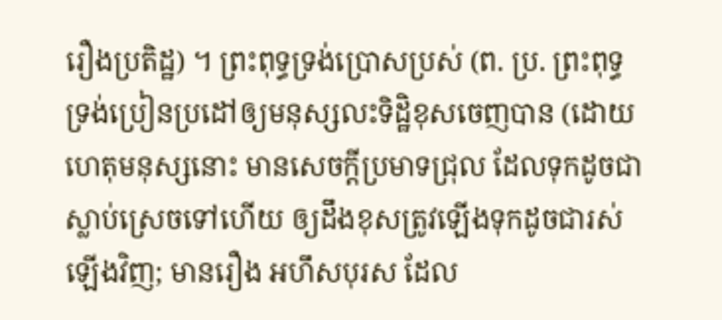រឿងប្រតិដ្ឋ) ។ ព្រះពុទ្ធទ្រង់ប្រោសប្រស់ (ព. ប្រ. ព្រះពុទ្ធទ្រង់ប្រៀនប្រដៅឲ្យមនុស្សលះទិដ្ឋិខុសចេញបាន (ដោយហេតុមនុស្សនោះ មានសេចក្ដីប្រមាទជ្រុល ដែលទុកដូចជាស្លាប់ស្រេចទៅហើយ ឲ្យដឹងខុសត្រូវឡើងទុកដូចជារស់ឡើងវិញ; មានរឿង អហឹសបុរស ដែល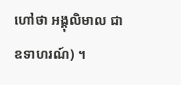ហៅថា អង្គុលិមាល ជាឧទាហរណ៍) ។